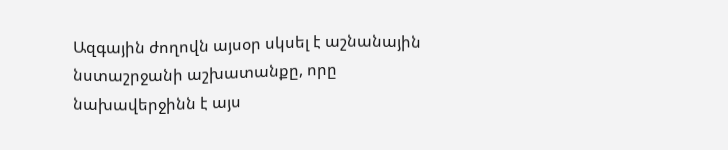Ազգային ժողովն այսօր սկսել է աշնանային նստաշրջանի աշխատանքը, որը նախավերջինն է այս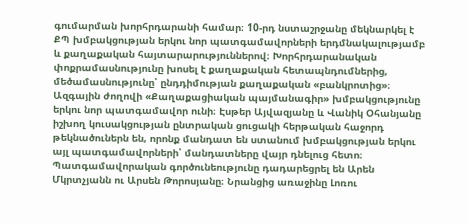գումարման խորհրդարանի համար։ 10-րդ նստաշրջանը մեկնարկել է ՔՊ խմբակցության երկու նոր պատգամավորների երդմնակալությամբ և քաղաքական հայտարարություններով։ Խորհրդարանական փոքրամասնությունը խոսել է քաղաքական հետապնդումներից, մեծամասնությունը՝ ընդդիմության քաղաքական «բանկրոտից»։
Ազգային ժողովի «Քաղաքացիական պայմանագիր» խմբակցությունը երկու նոր պատգամավոր ունի։ Էսթեր Այվազյանը և Վանիկ Օհանյանը իշխող կուսակցության ընտրական ցուցակի հերթական հաջորդ թեկնածուներն են, որոնք մանդատ են ստանում խմբակցության երկու այլ պատգամավորների՝ մանդատները վայր դնելուց հետո։
Պատգամավորական գործունեությունը դադարեցրել են Արեն Մկրտչյանն ու Արսեն Թորոսյանը։ Նրանցից առաջինը Լոռու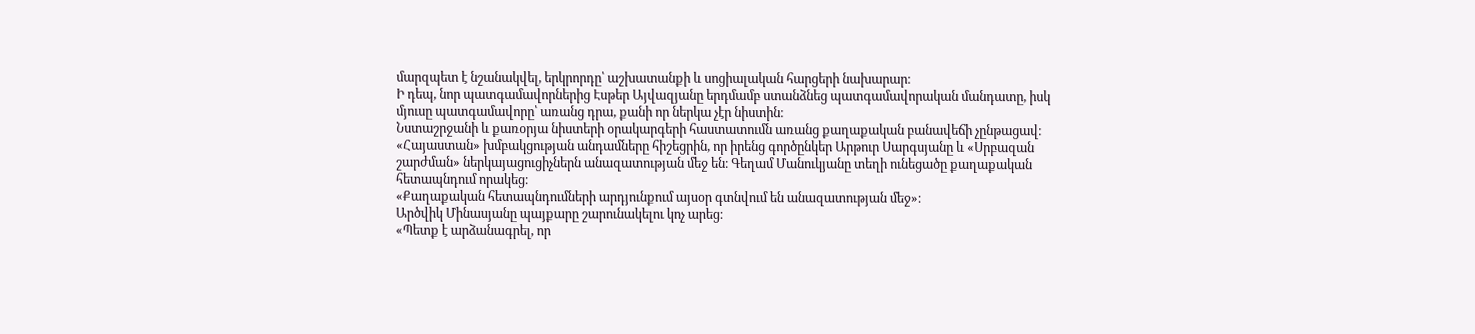մարզպետ է նշանակվել, երկրորդը՝ աշխատանքի և սոցիալական հարցերի նախարար։
Ի դեպ, նոր պատգամավորներից Էսթեր Այվազյանը երդմամբ ստանձնեց պատգամավորական մանդատը, իսկ մյուսը պատգամավորը՝ առանց դրա, քանի որ ներկա չէր նիստին։
Նստաշրջանի և քառօրյա նիստերի օրակարգերի հաստատումն առանց քաղաքական բանավեճի չընթացավ։ «Հայաստան» խմբակցության անդամները հիշեցրին, որ իրենց գործընկեր Արթուր Սարգսյանը և «Սրբազան շարժման» ներկայացուցիչներն անազատության մեջ են։ Գեղամ Մանուկյանը տեղի ունեցածը քաղաքական հետապնդում որակեց։
«Քաղաքական հետապնդումների արդյունքում այսօր գտնվում են անազատության մեջ»։
Արծվիկ Մինասյանը պայքարը շարունակելու կոչ արեց։
«Պետք է արձանագրել, որ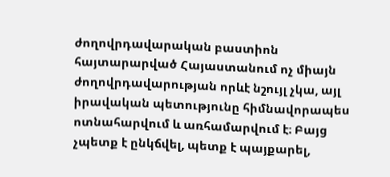ժողովրդավարական բաստիոն հայտարարված Հայաստանում ոչ միայն ժողովրդավարության որևէ նշույլ չկա, այլ իրավական պետությունը հիմնավորապես ոտնահարվում և առհամարվում է։ Բայց չպետք է ընկճվել, պետք է պայքարել,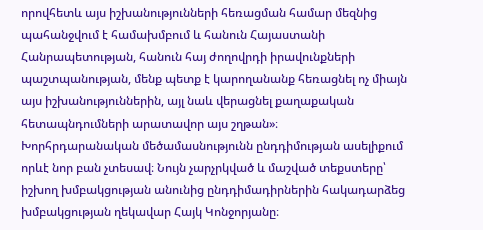որովհետև այս իշխանությունների հեռացման համար մեզնից պահանջվում է համախմբում և հանուն Հայաստանի Հանրապետության, հանուն հայ ժողովրդի իրավունքների պաշտպանության, մենք պետք է կարողանանք հեռացնել ոչ միայն այս իշխանություններին, այլ նաև վերացնել քաղաքական հետապնդումների արատավոր այս շղթան»։
Խորհրդարանական մեծամասնությունն ընդդիմության ասելիքում որևէ նոր բան չտեսավ։ Նույն չարչրկված և մաշված տեքստերը՝ իշխող խմբակցության անունից ընդդիմադիրներին հակադարձեց խմբակցության ղեկավար Հայկ Կոնջորյանը։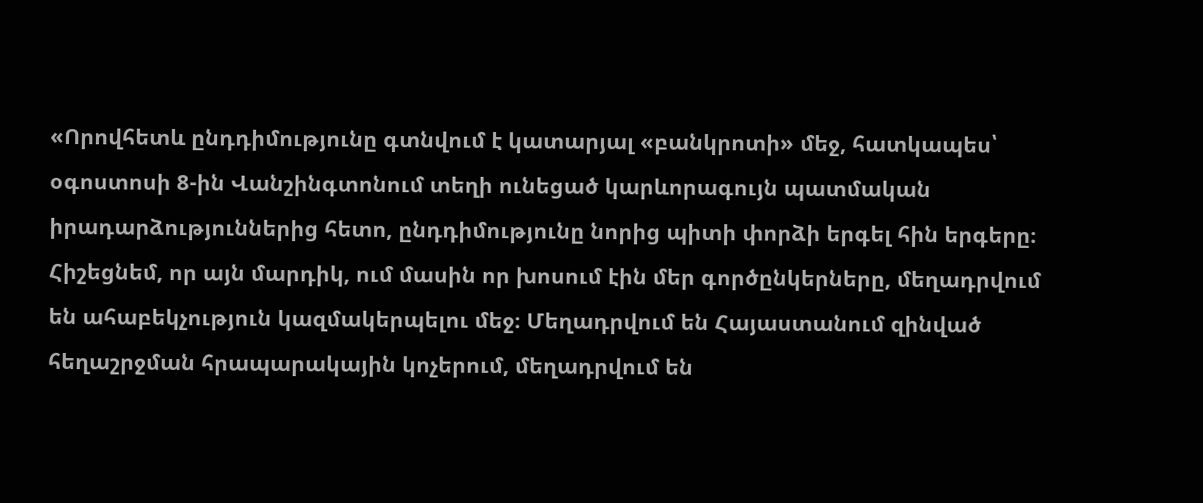«Որովհետև ընդդիմությունը գտնվում է կատարյալ «բանկրոտի» մեջ, հատկապես՝ օգոստոսի 8-ին Վանշինգտոնում տեղի ունեցած կարևորագույն պատմական իրադարձություններից հետո, ընդդիմությունը նորից պիտի փորձի երգել հին երգերը։ Հիշեցնեմ, որ այն մարդիկ, ում մասին որ խոսում էին մեր գործընկերները, մեղադրվում են ահաբեկչություն կազմակերպելու մեջ։ Մեղադրվում են Հայաստանում զինված հեղաշրջման հրապարակային կոչերում, մեղադրվում են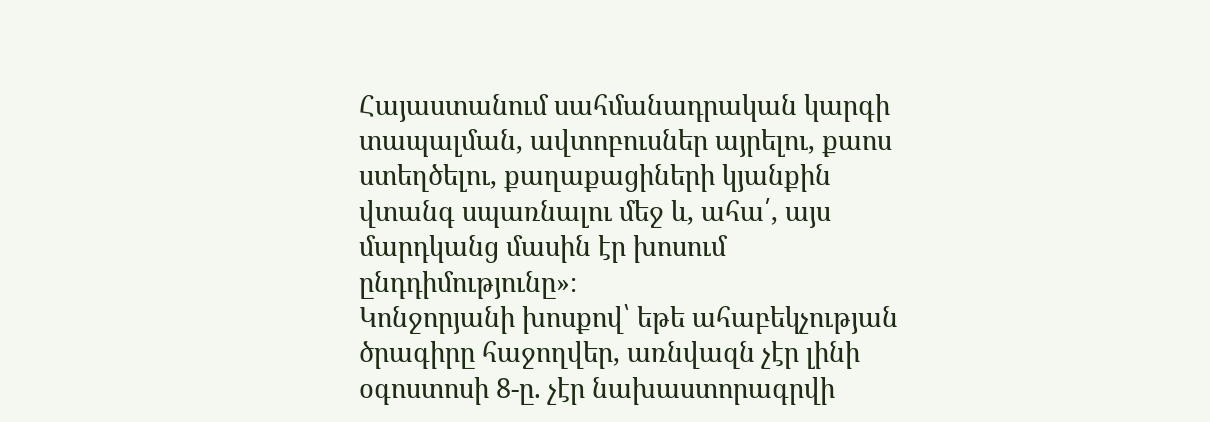Հայաստանում սահմանադրական կարգի տապալման, ավտոբուսներ այրելու, քաոս ստեղծելու, քաղաքացիների կյանքին վտանգ սպառնալու մեջ և, ահա՛, այս մարդկանց մասին էր խոսում ընդդիմությունը»։
Կոնջորյանի խոսքով՝ եթե ահաբեկչության ծրագիրը հաջողվեր, առնվազն չէր լինի օգոստոսի 8-ը. չէր նախաստորագրվի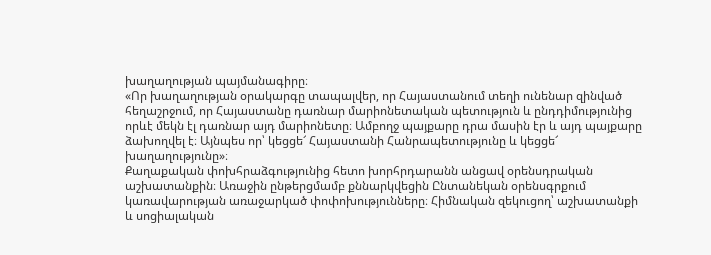խաղաղության պայմանագիրը։
«Որ խաղաղության օրակարգը տապալվեր, որ Հայաստանում տեղի ունենար զինված հեղաշրջում, որ Հայաստանը դառնար մարիոնետական պետություն և ընդդիմությունից որևէ մեկն էլ դառնար այդ մարիոնետը։ Ամբողջ պայքարը դրա մասին էր և այդ պայքարը ձախողվել է։ Այնպես որ՝ կեցցե՜ Հայաստանի Հանրապետությունը և կեցցե՜ խաղաղությունը»։
Քաղաքական փոխհրաձգությունից հետո խորհրդարանն անցավ օրենսդրական աշխատանքին։ Առաջին ընթերցմամբ քննարկվեցին Ընտանեկան օրենսգրքում կառավարության առաջարկած փոփոխությունները։ Հիմնական զեկուցող՝ աշխատանքի և սոցիալական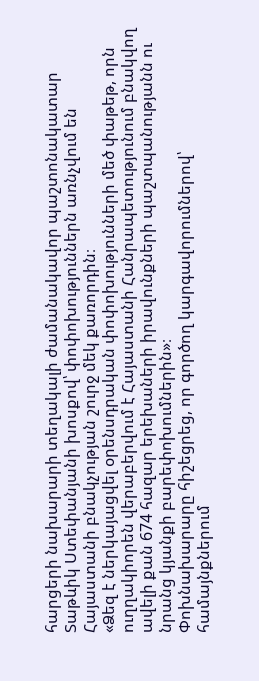հարցերի նախարարի տեղակալի ժամանակավոր պաշտոնակատար Տաթևիկ Ստեփանյանի խոսքով՝ փոփոխություններն առնչվում են Հայաստանի բնակչության շուրջ մեկ քառորդին։
«Ձեզ է ներկայացվել օրենսդրական փոփոխությունների մեծ փաթեթ, որն ուղղակիորեն վերաբերվում է Հայաստանի Հանրապետությունում բնակվող ավելի քան 674 հազար երեխաների իրավունքների պաշտպանությանն ու նրանց կյանքի բարեփոխումներին»։
Փոխնախարարը հիշեցրեց, որ գործող կարգավորումներով՝ համայնքներում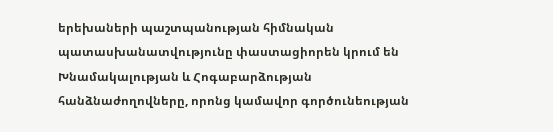երեխաների պաշտպանության հիմնական պատասխանատվությունը փաստացիորեն կրում են Խնամակալության և Հոգաբարձության հանձնաժողովները, որոնց կամավոր գործունեության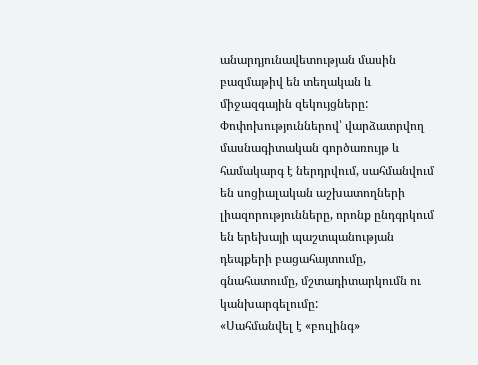անարդյունավետության մասին բազմաթիվ են տեղական և միջազգային զեկույցները:
Փոփոխություններով՝ վարձատրվող մասնագիտական գործառույթ և համակարգ է ներդրվում, սահմանվում են սոցիալական աշխատողների լիազորությունները, որոնք ընդգրկում են երեխայի պաշտպանության դեպքերի բացահայտումը, գնահատումը, մշտադիտարկումն ու կանխարգելումը:
«Սահմանվել է «բուլինգ»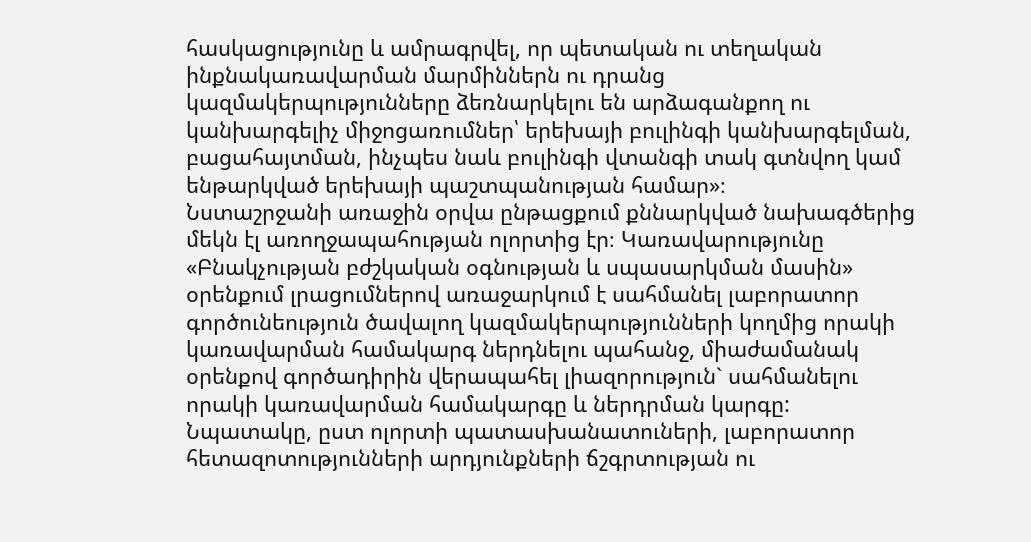հասկացությունը և ամրագրվել, որ պետական ու տեղական ինքնակառավարման մարմիններն ու դրանց կազմակերպությունները ձեռնարկելու են արձագանքող ու կանխարգելիչ միջոցառումներ՝ երեխայի բուլինգի կանխարգելման, բացահայտման, ինչպես նաև բուլինգի վտանգի տակ գտնվող կամ ենթարկված երեխայի պաշտպանության համար»։
Նստաշրջանի առաջին օրվա ընթացքում քննարկված նախագծերից մեկն էլ առողջապահության ոլորտից էր։ Կառավարությունը «Բնակչության բժշկական օգնության և սպասարկման մասին» օրենքում լրացումներով առաջարկում է սահմանել լաբորատոր գործունեություն ծավալող կազմակերպությունների կողմից որակի կառավարման համակարգ ներդնելու պահանջ, միաժամանակ օրենքով գործադիրին վերապահել լիազորություն` սահմանելու որակի կառավարման համակարգը և ներդրման կարգը:
Նպատակը, ըստ ոլորտի պատասխանատուների, լաբորատոր հետազոտությունների արդյունքների ճշգրտության ու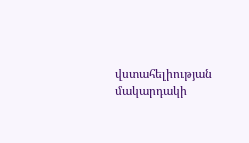վստահելիության մակարդակի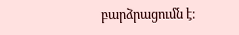բարձրացումն է։